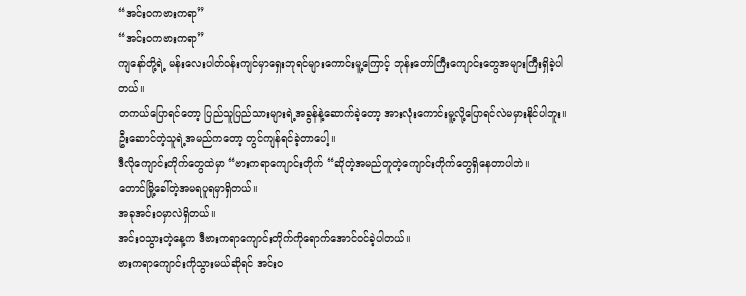“အင်းဝကဗားကရာ”
“အင်းဝကဗားကရာ”
ကျနော်တို့ရဲ့ မန်းလေးပါတ်ဝန်းကျင်မှာရှေးဘုရင်များကောင်းမူ့ကြောင့် ဘုန်းတော်ကြီးကျောင်းတွေအများကြီးရှိခဲ့ပါတယ်။
တကယ်ပြောရင်တော့ ပြည်သူပြည်သားများရဲ့အခွန်နဲ့ဆောက်ခဲ့တော့ အားလုံးကောင်းမူ့လို့ပြောရင်လဲမမှားနိုင်ပါဘူး။
ဦးဆောင်တဲ့သူရဲ့အမည်ကတော့ တွင်ကျန်ရင်ခဲ့တာပေါ့။
ဒီလိုကျောင်းတိုက်တွေထဲမှာ “ဗားကရာကျောင်းတိုက် “ဆိုတဲ့အမည်တူတဲ့ကျောင်းတိုက်တွေရှိနေတာပါဘဲ။
တောင်မြို့ခေါ်တဲ့အမရပူရမှာရှိတယ်။
အခုအင်းဝမှာလဲရှိတယ်။
အင်းဝသွားတဲ့နေ့က ဒီဗားကရာကျောင်းတိုက်ကိုရောက်အောင်ဝင်ခဲ့ပါတယ်။
ဗားကရာကျောင်းကိုသွားမယ်ဆိုရင် အင်းဝ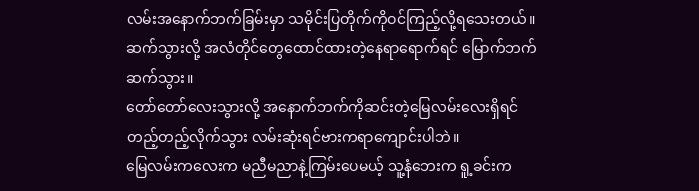လမ်းအနောက်ဘက်ခြမ်းမှာ သမိုင်းပြတိုက်ကိုဝင်ကြည့်လို့ရသေးတယ်။
ဆက်သွားလို့ အလံတိုင်တွေထောင်ထားတဲ့နေရာရောက်ရင် မြောက်ဘက်ဆက်သွား။
တော်တော်လေးသွားလို့ အနောက်ဘက်ကိုဆင်းတဲ့မြေလမ်းလေးရှိရင် တည့်တည့်လိုက်သွား လမ်းဆုံးရင်ဗားကရာကျောင်းပါဘဲ။
မြေလမ်းကလေးက မညီမညာနဲ့ကြမ်းပေမယ့် သူ့နံဘေးက ရူ့ခင်းက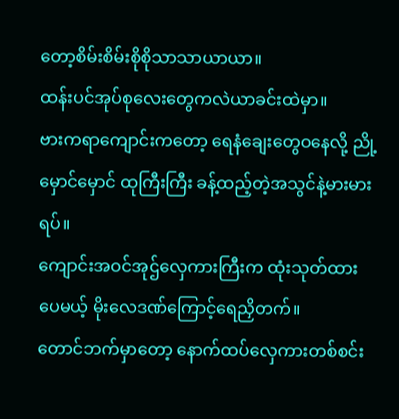တော့စိမ်းစိမ်းစိုစိုသာသာယာယာ။
ထန်းပင်အုပ်စုလေးတွေကလဲယာခင်းထဲမှာ။
ဗားကရာကျောင်းကတော့ ရေနံချေးတွေဝနေလို့ ညို့မှောင်မှောင် ထုကြီးကြီး ခန့်ထည့်တဲ့အသွင်နဲ့မားမားရပ်။
ကျောင်းအဝင်အုဌ်လှေကားကြီးက ထုံးသုတ်ထားပေမယ့် မိုးလေဒဏ်ကြောင့်ရေညှိတက်။
တောင်ဘက်မှာတော့ နောက်ထပ်လှေကားတစ်စင်း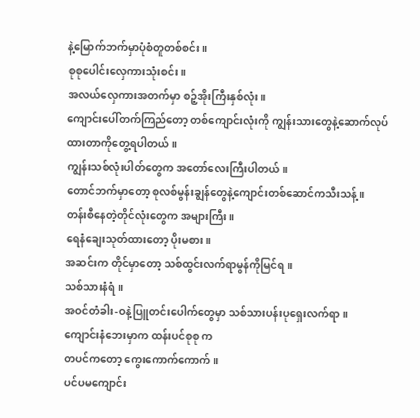နဲ့မြောက်ဘက်မှာပုံစံတူတစ်စင်း။
စုစုပေါင်းလှေကားသုံးစင်း။
အလယ်လှေကားအတက်မှာ စဉ့်အိုးကြီးနှစ်လုံး။
ကျောင်းပေါ်တက်ကြည်တော့ တစ်ကျောင်းလုံးကို ကျွန်းသားတွေနဲ့ဆောက်လုပ်ထားတာကိုတွေ့ရပါတယ်။
ကျွန်းသစ်လုံးပါတ်တွေက အတော်လေးကြီးပါတယ်။
တောင်ဘက်မှာတော့ စုလစ်မွန်းချွန်တွေနဲ့ကျောင်းတစ်ဆောင်ကသီးသန့်။
တန်းစီနေတဲ့တိုင်လုံးတွေက အများကြီး။
ရေနံချေးသုတ်ထားတော့ ပိုးမစား။
အဆင်းက တိုင်မှာတော့ သစ်ထွင်းလက်ရာမွန်ကိုမြင်ရ။
သစ်သားနံရံ။
အဝင်တံခါး-ဝနဲ့ပြူတင်းပေါက်တွေမှာ သစ်သားပန်းပုရှေးလက်ရာ။
ကျောင်းနံဘေးမှာက ထန်းပင်စုစု က
တပင်ကတော့ ကွေးကောက်ကောက်။
ပင်ပမကျောင်း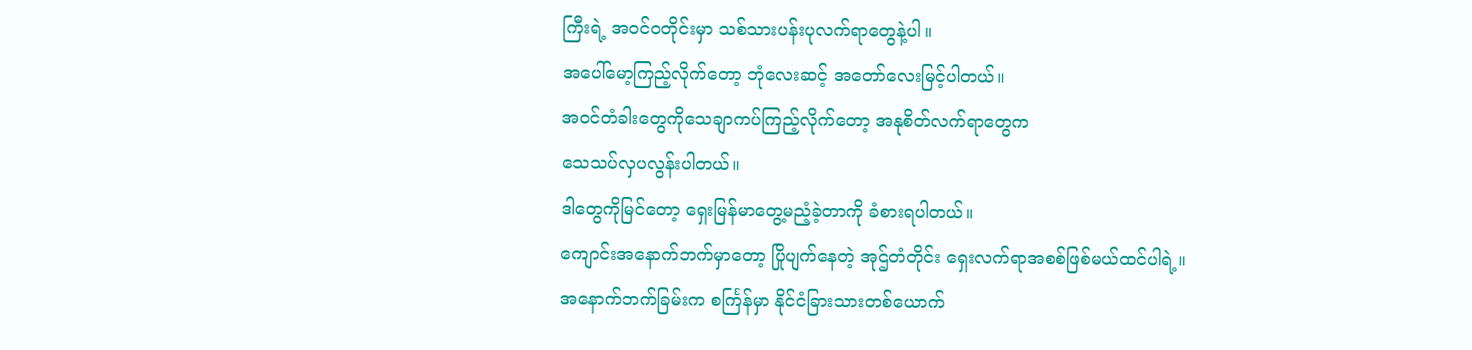ကြီးရဲ့ အဝင်ဝတိုင်းမှာ သစ်သားပန်းပုလက်ရာတွေနဲ့ပါ။
အပေါ်မော့ကြည့်လိုက်တော့ ဘုံလေးဆင့် အတော်လေးမြင့်ပါတယ်။
အဝင်တံခါးတွေကိုသေချာကပ်ကြည့်လိုက်တော့ အနုစိတ်လက်ရာတွေက
သေသပ်လှပလွန်းပါတယ်။
ဒါတွေကိုမြင်တော့ ရှေးမြန်မာတွေ့မညံ့ခဲ့တာကို ခံစားရပါတယ်။
ကျောင်းအနောက်ဘက်မှာတော့ ပြိုပျက်နေတဲ့ အုဌ်တံတိုင်း ရှေးလက်ရာအစစ်ဖြစ်မယ်ထင်ပါရဲ့။
အနောက်ဘက်ခြမ်းက စင်္ကြန်မှာ နိုင်ငံခြားသားတစ်ယောက်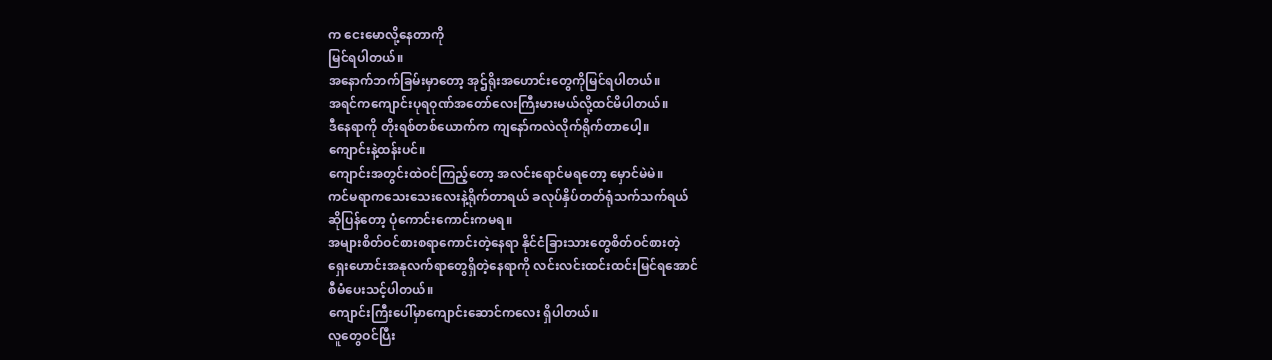က ငေးမောလို့နေတာကို
မြင်ရပါတယ်။
အနောက်ဘက်ခြမ်းမှာတော့ အုဌ်ရိုးအဟောင်းတွေကိုမြင်ရပါတယ်။
အရင်ကကျောင်းပုရဝုဏ်အတော်လေးကြီးမားမယ်လို့ထင်မိပါတယ်။
ဒီနေရာကို တိုးရစ်တစ်ယောက်က ကျနော်ကလဲလိုက်ရိုက်တာပေါ့။
ကျောင်းနဲ့ထန်းပင်။
ကျောင်းအတွင်းထဲဝင်ကြည့်တော့ အလင်းရောင်မရတော့ မှောင်မဲမဲ။
ကင်မရာကသေးသေးလေးနဲ့ရိုက်တာရယ် ခလုပ်နှိပ်တတ်ရုံသက်သက်ရယ်
ဆိုပြန်တော့ ပုံကောင်းကောင်းကမရ။
အများစိတ်ဝင်စားစရာကောင်းတဲ့နေရာ နိုင်ငံခြားသားတွေစိတ်ဝင်စားတဲ့
ရှေးဟောင်းအနုလက်ရာတွေရှိတဲ့နေရာကို လင်းလင်းထင်းထင်းမြင်ရအောင်
စီမံပေးသင့်ပါတယ်။
ကျောင်းကြီးပေါ်မှာကျောင်းဆောင်ကလေး ရှိပါတယ်။
လူတွေဝင်ပြီး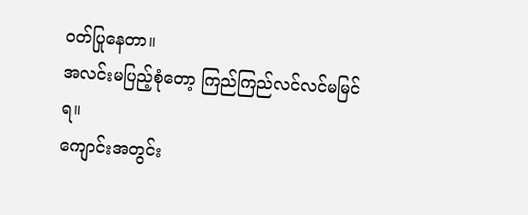ဝတ်ပြုနေတာ။
အလင်းမပြည့်စုံတော့ ကြည်ကြည်လင်လင်မမြင်ရ။
ကျောင်းအတွင်း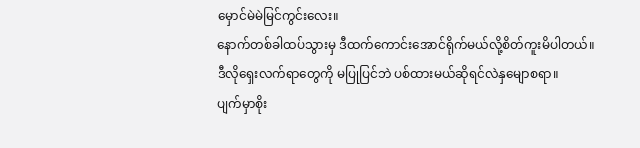မှောင်မဲမဲမြင်ကွင်းလေး။
နောက်တစ်ခါထပ်သွားမှ ဒီထက်ကောင်းအောင်ရိုက်မယ်လို့စိတ်ကူးမိပါတယ်။
ဒီလိုရှေးလက်ရာတွေကို မပြုပြင်ဘဲ ပစ်ထားမယ်ဆိုရင်လဲနှမျောစရာ။
ပျက်မှာစိုး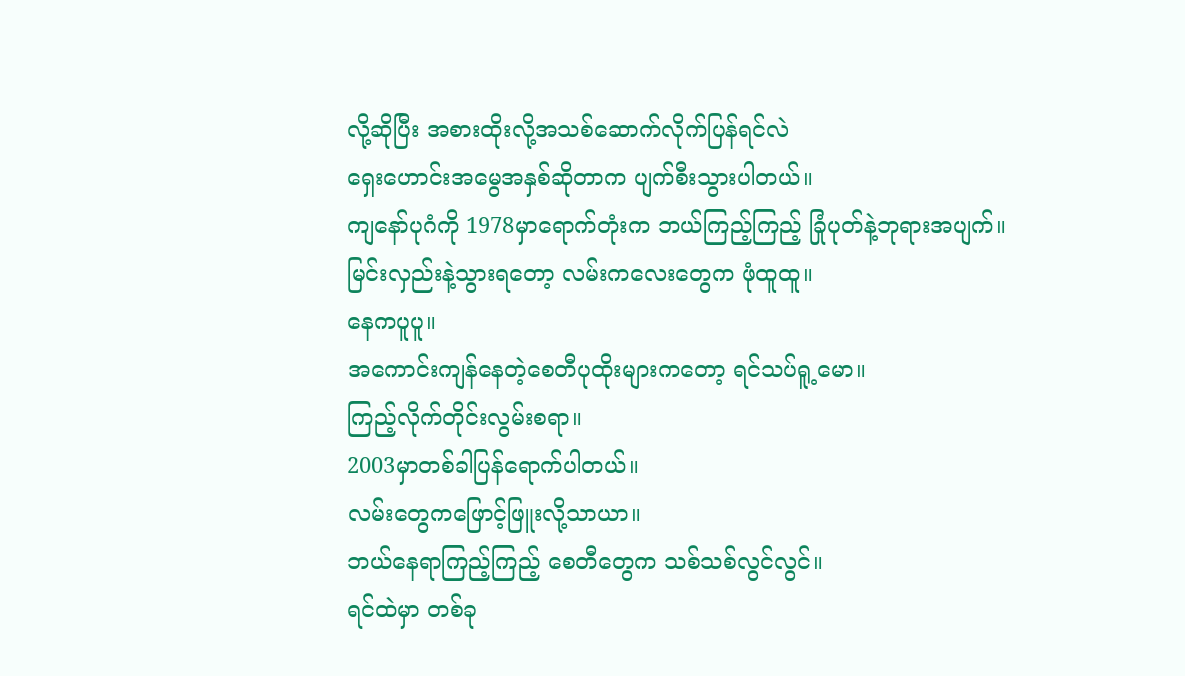လို့ဆိုပြီး အစားထိုးလို့အသစ်ဆောက်လိုက်ပြန်ရင်လဲ
ရှေးဟောင်းအမွေအနှစ်ဆိုတာက ပျက်စီးသွားပါတယ်။
ကျနော်ပုဂံကို 1978မှာရောက်တုံးက ဘယ်ကြည့်ကြည့် ခြုံပုတ်နဲ့ဘုရားအပျက်။
မြင်းလှည်းနဲ့သွားရတော့ လမ်းကလေးတွေက ဖုံထူထူ။
နေကပူပူ။
အကောင်းကျန်နေတဲ့စေတီပုထိုးများကတော့ ရင်သပ်ရူ့မော။
ကြည့်လိုက်တိုင်းလွမ်းစရာ။
2003မှာတစ်ခါပြန်ရောက်ပါတယ်။
လမ်းတွေကဖြောင့်ဖြူးလို့သာယာ။
ဘယ်နေရာကြည့်ကြည့် စေတီတွေက သစ်သစ်လွင်လွင်။
ရင်ထဲမှာ တစ်ခု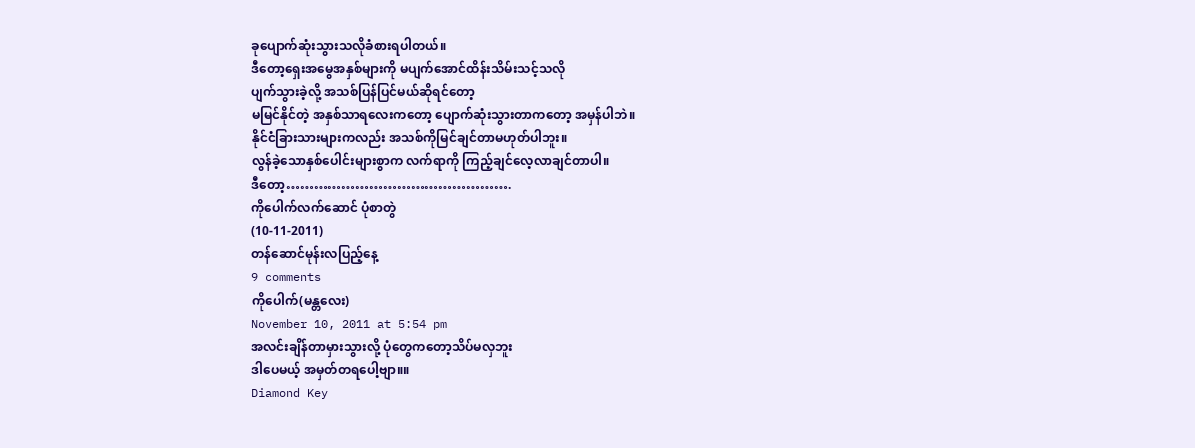ခုပျောက်ဆုံးသွားသလိုခံစားရပါတယ်။
ဒီတော့ရှေးအမွေအနှစ်များကို မပျက်အောင်ထိန်းသိမ်းသင့်သလို
ပျက်သွားခဲ့လို့ အသစ်ပြန်ပြင်မယ်ဆိုရင်တော့
မမြင်နိုင်တဲ့ အနှစ်သာရလေးကတော့ ပျောက်ဆုံးသွားတာကတော့ အမှန်ပါဘဲ။
နိုင်ငံခြားသားများကလည်း အသစ်ကိုမြင်ချင်တာမဟုတ်ပါဘူး။
လွန်ခဲ့သောနှစ်ပေါင်းများစွာက လက်ရာကို ကြည့်ချင်လေ့လာချင်တာပါ။
ဒီတော့………………………………………….
ကိုပေါက်လက်ဆောင် ပုံစာတွဲ
(10-11-2011)
တန်ဆောင်မုန်းလပြည့်နေ့
9 comments
ကိုပေါက်(မန္တလေး)
November 10, 2011 at 5:54 pm
အလင်းချိန်တာမှားသွားလို့ ပုံတွေကတော့သိပ်မလှဘူး
ဒါပေမယ့် အမှတ်တရပေါ့ဗျာ။။
Diamond Key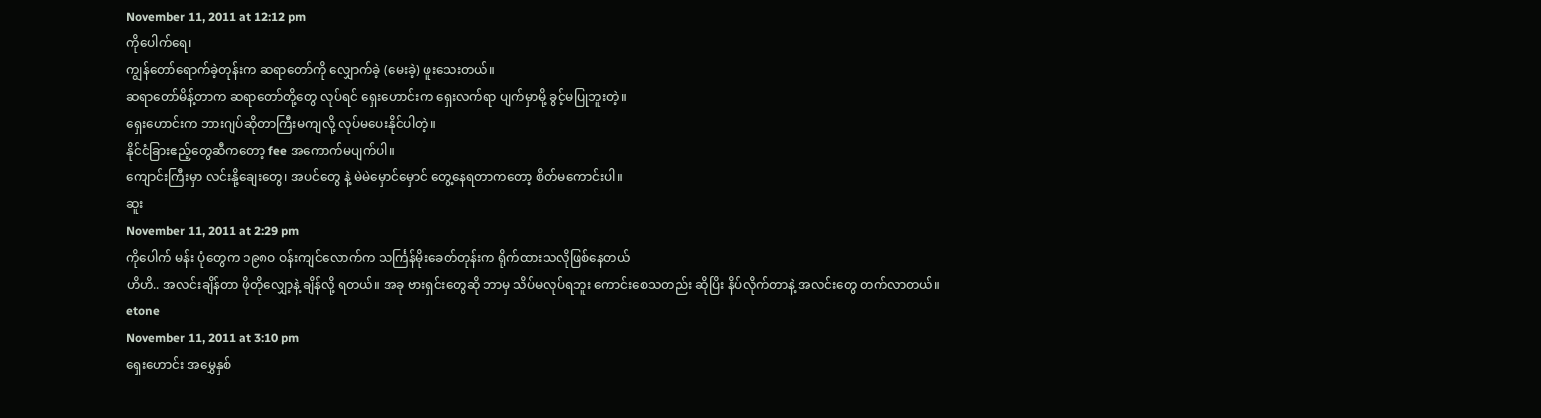November 11, 2011 at 12:12 pm
ကိုပေါက်ရေ၊
ကျွန်တော်ရောက်ခဲ့တုန်းက ဆရာတော်ကို လျှောက်ခဲ့ (မေးခဲ့) ဖူးသေးတယ်။
ဆရာတော်မိန့်တာက ဆရာတော်တို့တွေ လုပ်ရင် ရှေးဟောင်းက ရှေးလက်ရာ ပျက်မှာမို့ ခွင့်မပြုဘူးတဲ့။
ရှေးဟောင်းက ဘားဂျပ်ဆိုတာကြီးမကျလို့ လုပ်မပေးနိုင်ပါတဲ့။
နိုင်ငံခြားဧည့်တွေဆီကတော့ fee အကောက်မပျက်ပါ။
ကျောင်းကြီးမှာ လင်းနို့ချေးတွေ၊ အပင်တွေ နဲ့ မဲမဲမှောင်မှောင် တွေ့နေရတာကတော့ စိတ်မကောင်းပါ။
ဆူး
November 11, 2011 at 2:29 pm
ကိုပေါက် မန်း ပုံတွေက ၁၉၈ဝ ဝန်းကျင်လောက်က သင်္ကြန်မိုးခေတ်တုန်းက ရိုက်ထားသလိုဖြစ်နေတယ်
ဟိဟိ.. အလင်းချိန်တာ ဖိုတိုလျှော့နဲ့ ချိန်လို့ ရတယ်။ အခု ဗားရှင်းတွေဆို ဘာမှ သိပ်မလုပ်ရဘူး ကောင်းစေသတည်း ဆိုပြိး နိပ်လိုက်တာနဲ့ အလင်းတွေ တက်လာတယ်။
etone
November 11, 2011 at 3:10 pm
ရှေးဟောင်း အမွှေနှစ်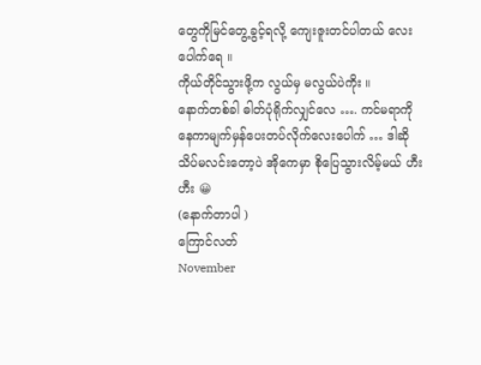တွေကိုမြင်တွေ့ခွင့်ရလို့ ကျေးဇူးတင်ပါတယ် လေးပေါက်ရေ ။
ကိုယ်တိုင်သွားဖို့က လွယ်မှ မလွယ်ပဲကိုး ။
နောက်တစ်ခါ ဓါတ်ပုံရိုက်လျှင်လေ …. ကင်မရာကို နေကာမျက်မှန်ပေးတပ်လိုက်လေးပေါက် … ဒါဆို သိပ်မလင်းတော့ပဲ အိုကေမှာ စိုပြေသွားလိမ့်မယ် ဟီးဟီး 😀
(နောက်တာပါ )
ကြောင်လတ်
November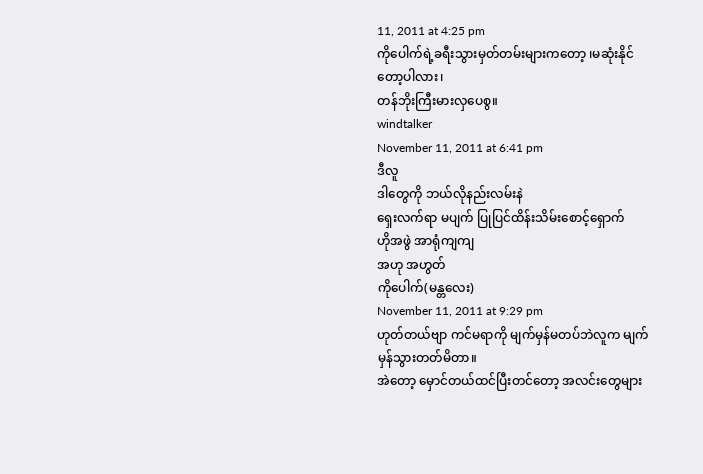11, 2011 at 4:25 pm
ကိုပေါက်ရဲ့ခရီးသွားမှတ်တမ်းများကတော့ ၊မဆုံးနိုင်တော့ပါလား၊
တန်ဘိုးကြီးမားလှပေစွ။
windtalker
November 11, 2011 at 6:41 pm
ဒီလူ
ဒါတွေကို ဘယ်လိုနည်းလမ်းနဲ
ရှေးလက်ရာ မပျက် ပြုပြင်ထိန်းသိမ်းစောင့်ရှောက်
ဟိုအဖွဲ အာရုံကျကျ
အဟု အဟွတ်
ကိုပေါက်(မန္တလေး)
November 11, 2011 at 9:29 pm
ဟုတ်တယ်ဗျာ ကင်မရာကို မျက်မှန်မတပ်ဘဲလူက မျက်မှန်သွားတတ်မိတာ။
အဲတော့ မှောင်တယ်ထင်ပြီးတင်တော့ အလင်းတွေများ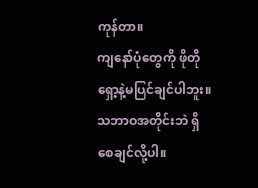ကုန်တာ။
ကျနော်ပုံတွေကို ဖိုတိုရှော့နဲ့မပြင်ချင်ပါဘူး။
သဘာဝအတိုင်းဘဲ ရှိစေချင်လို့ပါ။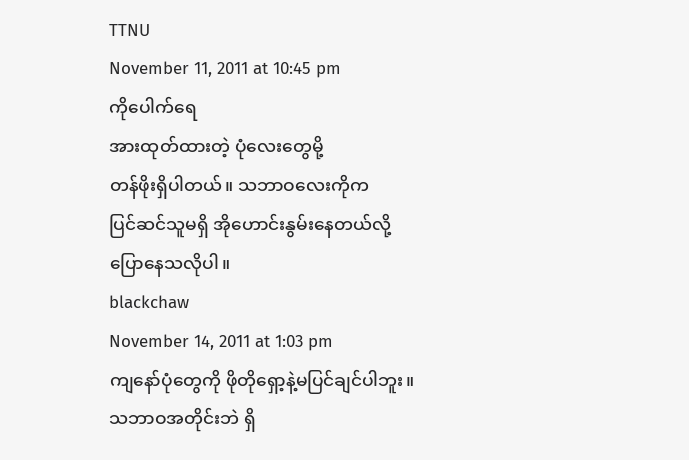TTNU
November 11, 2011 at 10:45 pm
ကိုပေါက်ရေ
အားထုတ်ထားတဲ့ ပုံလေးတွေမို့
တန်ဖိုးရှိပါတယ်။ သဘာဝလေးကိုက
ပြင်ဆင်သူမရှိ အိုဟောင်းနွမ်းနေတယ်လို့
ပြောနေသလိုပါ။
blackchaw
November 14, 2011 at 1:03 pm
ကျနော်ပုံတွေကို ဖိုတိုရှော့နဲ့မပြင်ချင်ပါဘူး။
သဘာဝအတိုင်းဘဲ ရှိ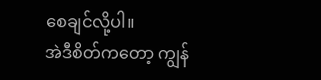စေချင်လို့ပါ။
အဲဒီစိတ်ကတော့ ကျွန်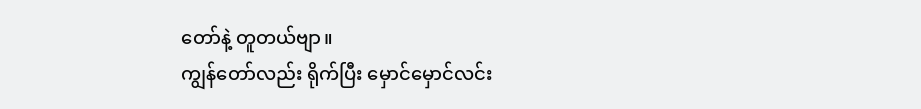တော်နဲ့ တူတယ်ဗျာ။
ကျွန်တော်လည်း ရိုက်ပြီး မှောင်မှောင်လင်း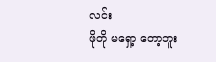လင်း
ဖိုတို မရှော့ တော့ဘူး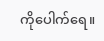ကိုပေါက်ရေ။